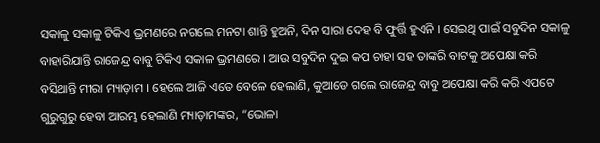ସକାଳୁ ସକାଳୁ ଟିକିଏ ଭ୍ରମଣରେ ନଗଲେ ମନଟା ଶାନ୍ତି ହୁଅନି, ଦିନ ସାରା ଦେହ ବି ଫୁର୍ତ୍ତି ହୁଏନି । ସେଇଥି ପାଇଁ ସବୁଦିନ ସକାଳୁ ବାହାରିଯାନ୍ତି ରାଜେନ୍ଦ୍ର ବାବୁ ଟିକିଏ ସକାଳ ଭ୍ରମଣରେ । ଆଉ ସବୁଦିନ ଦୁଇ କପ ଚାହା ସହ ତାଙ୍କରି ବାଟକୁ ଅପେକ୍ଷା କରି ବସିଥାନ୍ତି ମୀରା ମ୍ୟାଡ଼ାମ । ହେଲେ ଆଜି ଏତେ ବେଳେ ହେଲାଣି, କୁଆଡେ ଗଲେ ରାଜେନ୍ଦ୍ର ବାବୁ ଅପେକ୍ଷା କରି କରି ଏପଟେ ଗୁରୁଗୁରୁ ହେବା ଆରମ୍ଭ ହେଲାଣି ମ୍ୟାଡ଼ାମଙ୍କର, “ଭୋଳା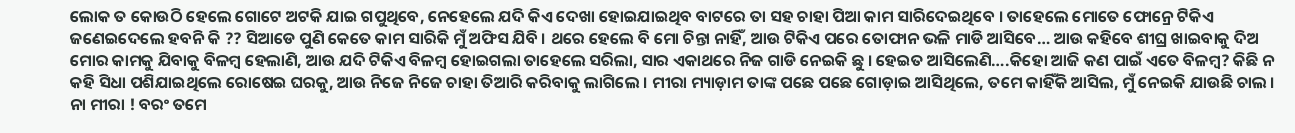ଲୋକ ତ କୋଉଠି ହେଲେ ଗୋଟେ ଅଟକି ଯାଇ ଗପୁଥିବେ, ନେହେଲେ ଯଦି କିଏ ଦେଖା ହୋଇଯାଇଥିବ ବାଟରେ ତା ସହ ଚାହା ପିଆ କାମ ସାରିଦେଇଥିବେ । ତାହେଲେ ମୋତେ ଫୋନ୍ରେ ଟିକିଏ ଜଣେଇଦେଲେ ହବନି କି ?? ସିଆଡେ ପୁଣି କେତେ କାମ ସାରିକି ମୁଁ ଅଫିସ ଯିବି । ଥରେ ହେଲେ ବି ମୋ ଚିନ୍ତା ନାହିଁ, ଆଉ ଟିକିଏ ପରେ ତୋଫାନ ଭଳି ମାଡି ଆସିବେ… ଆଉ କହିବେ ଶୀଘ୍ର ଖାଇବାକୁ ଦିଅ ମୋର କାମକୁ ଯିବାକୁ ବିଳମ୍ବ ହେଲାଣି, ଆଉ ଯଦି ଟିକିଏ ବିଳମ୍ବ ହୋଇଗଲା ତାହେଲେ ସରିଲା, ସାର ଏକାଥରେ ନିଜ ଗାଡି ନେଇକି ଛୁ । ହେଇତ ଆସିଲେଣି….କିହୋ ଆଜି କଣ ପାଇଁ ଏତେ ବିଳମ୍ବ? କିଛି ନ କହି ସିଧା ପଶିଯାଇଥିଲେ ରୋଷେଇ ଘରକୁ, ଆଉ ନିଜେ ନିଜେ ଚାହା ତିଆରି କରିବାକୁ ଲାଗିଲେ । ମୀରା ମ୍ୟାଡ଼ାମ ତାଙ୍କ ପଛେ ପଛେ ଗୋଡ଼ାଇ ଆସିଥିଲେ, ତମେ କାହିଁକି ଆସିଲ, ମୁଁ ନେଇକି ଯାଉଛି ଚାଲ । ନା ମୀରା ! ବରଂ ତମେ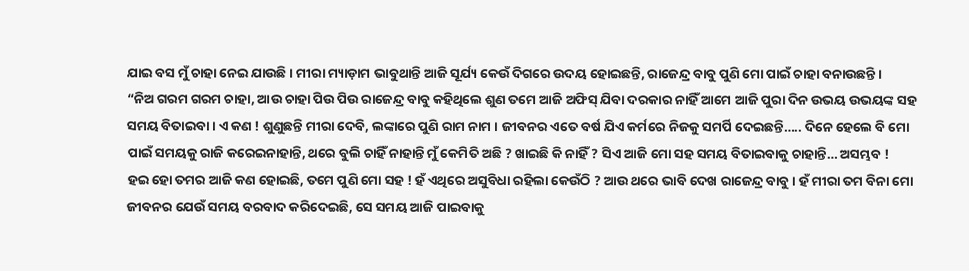ଯାଇ ବସ ମୁଁ ଚାହା ନେଇ ଯାଉଛି । ମୀରା ମ୍ୟାଡ଼ାମ ଭାବୁଥାନ୍ତି ଆଜି ସୂର୍ଯ୍ୟ କେଉଁ ଦିଗରେ ଉଦୟ ହୋଇଛନ୍ତି, ରାଜେନ୍ଦ୍ର ବାବୁ ପୁଣି ମୋ ପାଇଁ ଚାହା ବନାଉଛନ୍ତି ।
“ନିଅ ଗରମ ଗରମ ଚାହା, ଆଉ ଚାହା ପିଉ ପିଉ ରାଜେନ୍ଦ୍ର ବାବୁ କହିଥିଲେ ଶୁଣ ତମେ ଆଜି ଅଫିସ୍ ଯିବା ଦରକାର ନାହିଁ ଆମେ ଆଜି ପୁରା ଦିନ ଉଭୟ ଉଭୟଙ୍କ ସହ ସମୟ ବିତାଇବା । ଏ କଣ ! ଶୁଣୁଛନ୍ତି ମୀରା ଦେବି, ଲଙ୍କାରେ ପୁଣି ରାମ ନାମ । ଜୀବନର ଏତେ ବର୍ଷ ଯିଏ କର୍ମରେ ନିଜକୁ ସମର୍ପି ଦେଇଛନ୍ତି….. ଦିନେ ହେଲେ ବି ମୋ ପାଇଁ ସମୟକୁ ରାଜି କରେଇନାହାନ୍ତି, ଥରେ ବୁଲି ଚାହିଁ ନାହାନ୍ତି ମୁଁ କେମିତି ଅଛି ? ଖାଇଛି କି ନାହିଁ ? ସିଏ ଆଜି ମୋ ସହ ସମୟ ବିତାଇବାକୁ ଚାହାନ୍ତି… ଅସମ୍ଭବ !
ହଇ ହୋ ତମର ଆଜି କଣ ହୋଇଛି, ତମେ ପୁଣି ମୋ ସହ ! ହଁ ଏଥିରେ ଅସୁବିଧା ରହିଲା କେଉଁଠି ? ଆଉ ଥରେ ଭାବି ଦେଖ ରାଜେନ୍ଦ୍ର ବାବୁ । ହଁ ମୀରା ତମ ବିନା ମୋ ଜୀବନର ଯେଉଁ ସମୟ ବରବାଦ କରିଦେଇଛି, ସେ ସମୟ ଆଜି ପାଇବାକୁ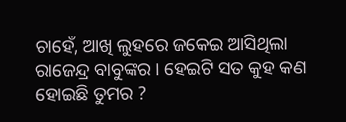ଚାହେଁ, ଆଖି ଲୁହରେ ଜକେଇ ଆସିଥିଲା ରାଜେନ୍ଦ୍ର ବାବୁଙ୍କର । ହେଇଟି ସତ କୁହ କଣ ହୋଇଛି ତୁମର ?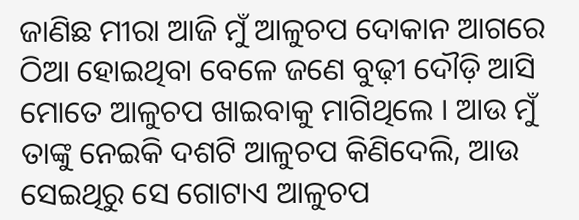ଜାଣିଛ ମୀରା ଆଜି ମୁଁ ଆଳୁଚପ ଦୋକାନ ଆଗରେ ଠିଆ ହୋଇଥିବା ବେଳେ ଜଣେ ବୁଢ଼ୀ ଦୌଡ଼ି ଆସି ମୋତେ ଆଳୁଚପ ଖାଇବାକୁ ମାଗିଥିଲେ । ଆଉ ମୁଁ ତାଙ୍କୁ ନେଇକି ଦଶଟି ଆଳୁଚପ କିଣିଦେଲି, ଆଉ ସେଇଥିରୁ ସେ ଗୋଟାଏ ଆଳୁଚପ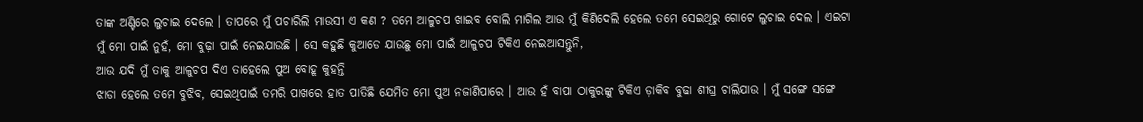ତାଙ୍କ ଅଣ୍ଟିରେ ଲୁଚାଇ ଦେଲେ । ତାପରେ ମୁଁ ପଚାରିଲି ମାଉସୀ ଏ କଣ ? ତମେ ଆଳୁଚପ ଖାଇବ ବୋଲି ମାଗିଲ ଆଉ ମୁଁ କିଣିଦେଲି ହେଲେ ତମେ ସେଇଥିରୁ ଗୋଟେ ଲୁଚାଇ ଦେଲ । ଏଇଟା ମୁଁ ମୋ ପାଇଁ ନୁହଁ, ମୋ ବୁଢ଼ା ପାଇଁ ନେଇଯାଉଛି । ସେ କହୁଛି କୁଆଡେ ଯାଉଛୁ ମୋ ପାଇଁ ଆଳୁଚପ ଟିକିଏ ନେଇଆସନ୍ତୁନି,
ଆଉ ଯଦି ମୁଁ ତାକୁ ଆଳୁଚପ ଦିଏ ତାହେଲେ ପୁଅ ବୋହୂ କୁହନ୍ତି
ଝାଡା ହେଲେ ତମେ ବୁଝିବ, ସେଇଥିପାଇଁ ତମରି ପାଖରେ ହାତ ପାତିଛି ଯେମିତ ମୋ ପୁଅ ନଜାଣିପାରେ । ଆଉ ହଁ ବାପା ଠାକୁରଙ୍କୁ ଟିକିଏ ଡ଼ାକିବ ବୁଢା ଶୀଘ୍ର ଚାଲିଯାଉ । ମୁଁ ସଙ୍ଗେ ସଙ୍ଗେ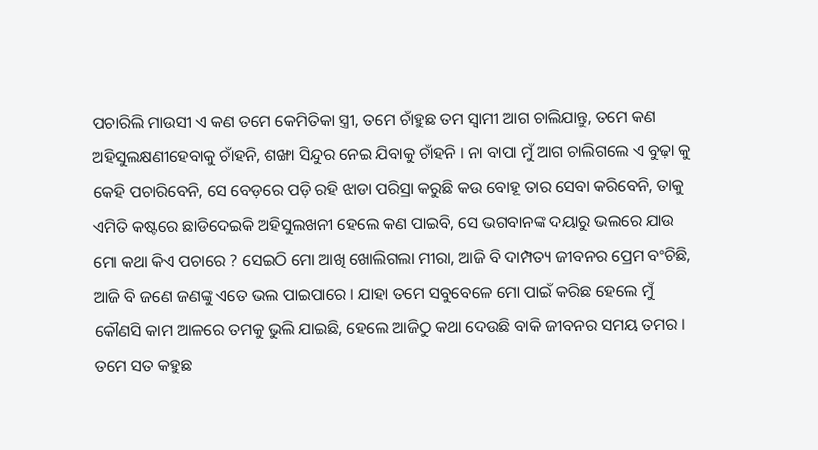ପଚାରିଲି ମାଉସୀ ଏ କଣ ତମେ କେମିତିକା ସ୍ତ୍ରୀ, ତମେ ଚାଁହୁଛ ତମ ସ୍ୱାମୀ ଆଗ ଚାଲିଯାନ୍ତୁ, ତମେ କଣ ଅହିସୁଲକ୍ଷଣୀହେବାକୁ ଚାଁହନି, ଶଙ୍ଖା ସିନ୍ଦୁର ନେଇ ଯିବାକୁ ଚାଁହନି । ନା ବାପା ମୁଁ ଆଗ ଚାଲିଗଲେ ଏ ବୁଢ଼ା କୁ କେହି ପଚାରିବେନି, ସେ ବେଡ଼ରେ ପଡ଼ି ରହି ଝାଡା ପରିସ୍ରା କରୁଛି କଉ ବୋହୂ ତାର ସେବା କରିବେନି, ତାକୁ ଏମିତି କଷ୍ଟରେ ଛାଡିଦେଇକି ଅହିସୁଲଖନୀ ହେଲେ କଣ ପାଇବି, ସେ ଭଗବାନଙ୍କ ଦୟାରୁ ଭଲରେ ଯାଉ ମୋ କଥା କିଏ ପଚାରେ ? ସେଇଠି ମୋ ଆଖି ଖୋଲିଗଲା ମୀରା, ଆଜି ବି ଦାମ୍ପତ୍ୟ ଜୀବନର ପ୍ରେମ ବଂଚିଛି, ଆଜି ବି ଜଣେ ଜଣଙ୍କୁ ଏତେ ଭଲ ପାଇପାରେ । ଯାହା ତମେ ସବୁବେଳେ ମୋ ପାଇଁ କରିଛ ହେଲେ ମୁଁ କୌଣସି କାମ ଆଳରେ ତମକୁ ଭୁଲି ଯାଇଛି, ହେଲେ ଆଜିଠୁ କଥା ଦେଉଛି ବାକି ଜୀବନର ସମୟ ତମର । ତମେ ସତ କହୁଛ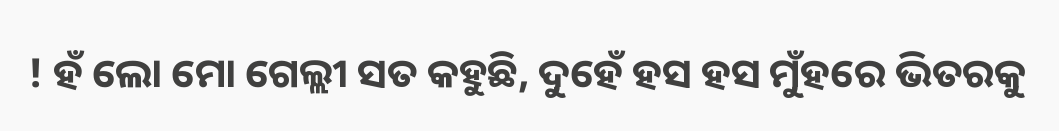! ହଁ ଲୋ ମୋ ଗେଲ୍ଲୀ ସତ କହୁଛି, ଦୁହେଁ ହସ ହସ ମୁଁହରେ ଭିତରକୁ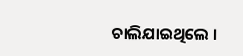ଚାଲିଯାଇଥିଲେ ।